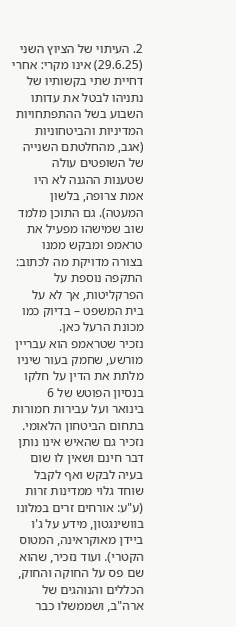2. העיתוי של הציוץ השני (29.6.25) אינו מקרי: אחרי דחיית שתי בקשותיו של נתניהו לבטל את עדותו השבוע בשל ההתפתחויות המדיניות והביטחוניות (אגב, מהחלטתם השנייה של השופטים עולה שטענות ההגנה לא היו אמת צרופה, בלשון המעטה). גם התוכן מלמד שוב שמישהו מפעיל את טראמפ ומבקש ממנו בצורה מדויקת מה לכתוב: התקפה נוספת על הפרקליטות, אך לא על בית המשפט – בדיוק כמו מכונת הרעל כאן.
נזכיר שטראמפ הוא עבריין מורשע, שחמק בעור שיניו מלתת את הדין על חלקו בנסיון הפוטש של 6 בינואר ועל עבירות חמורות בתחום הביטחון הלאומי. נזכיר גם שהאיש אינו נותן דבר חינם ושאין לו שום בעיה לבקש ואף לקבל שוחד גלוי ממדינות זרות (ע"ע: אורחים זרים במלונו בוושינגטון, מידע על ג'ו ביידן מאוקראינה, המטוס הקטרי). ועוד נזכיר, שהוא שם פס על החוקה והחוק, הכללים והנוהגים של ארה"ב, ושממשלו כבר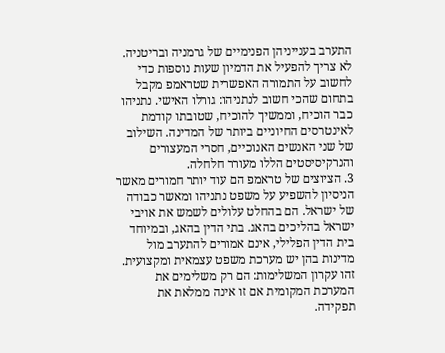התערב בענייניהן הפנימיים של גרמניה ובריטניה.
לא צריך להפעיל את הדמיון שעות נוספות כדי לחשוב על התמורה האפשרית שטראמפ מקבל בתחום שהכי חשוב לנתניהו: גורלו האישי. נתניהו כבר הוכיח, וממשיך להוכיח, שטובתו קודמת לאינטרסים החיוניים ביותר של המדינה. השילוב של שני האנשים האנוכיים, חסרי המעצורים והנרקיסיסטים הללו מעורר חלחלה.
3. הציוצים של טראמפ הם עוד יותר חמורים מאשר הניסיון להשפיע על משפט נתניהו ומאשר כבודה של ישראל. הם בהחלט עלולים לשמש את אויבי ישראל בהליכים בהאג. בתי הדין בהאג, ובמיוחד בית הדין הפלילי, אינם אמורים להתערב מול מדינות בהן יש מערכת משפט עצמאית ומקצועית. זהו עקרון המשלימות: הם רק משלימים את המערכת המקומית אם זו אינה ממלאת את תפקידה.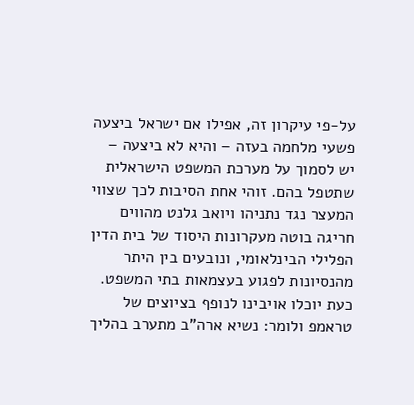על-פי עיקרון זה, אפילו אם ישראל ביצעה פשעי מלחמה בעזה – והיא לא ביצעה – יש לסמוך על מערכת המשפט הישראלית שתטפל בהם. זוהי אחת הסיבות לכך שצווי המעצר נגד נתניהו ויואב גלנט מהווים חריגה בוטה מעקרונות היסוד של בית הדין הפלילי הבינלאומי, ונובעים בין היתר מהנסיונות לפגוע בעצמאות בתי המשפט.
כעת יוכלו אויבינו לנופף בציוצים של טראמפ ולומר: נשיא ארה"ב מתערב בהליך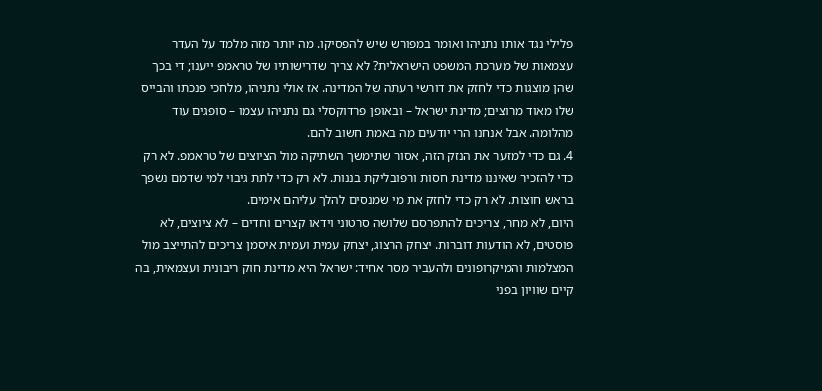פלילי נגד אותו נתניהו ואומר במפורש שיש להפסיקו. מה יותר מזה מלמד על העדר עצמאות של מערכת המשפט הישראלית? לא צריך שדרישותיו של טראמפ ייענו; די בכך שהן מוצגות כדי לחזק את דורשי רעתה של המדינה. אז אולי נתניהו, מלחכי פנכתו והבייס שלו מאוד מרוצים; מדינת ישראל – ובאופן פרדוקסלי גם נתניהו עצמו – סופגים עוד מהלומה. אבל אנחנו הרי יודעים מה באמת חשוב להם.
4. גם כדי למזער את הנזק הזה, אסור שתימשך השתיקה מול הציוצים של טראמפ. לא רק כדי להזכיר שאיננו מדינת חסות ורפובליקת בננות. לא רק כדי לתת גיבוי למי שדמם נשפך בראש חוצות. לא רק כדי לחזק את מי שמנסים להלך עליהם אימים.
היום, לא מחר, צריכים להתפרסם שלושה סרטוני וידאו קצרים וחדים – לא ציוצים, לא פוסטים, לא הודעות דוברות. יצחק הרצוג, יצחק עמית ועמית איסמן צריכים להתייצב מול המצלמות והמיקרופונים ולהעביר מסר אחיד: ישראל היא מדינת חוק ריבונית ועצמאית, בה קיים שוויון בפני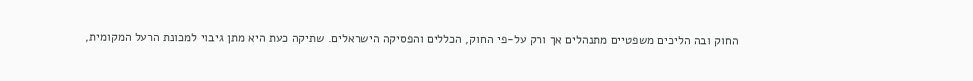החוק ובה הליכים משפטיים מתנהלים אך ורק על-פי החוק, הכללים והפסיקה הישראלים. שתיקה כעת היא מתן גיבוי למכונת הרעל המקומית,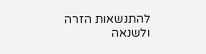להתנשאות הזרה ולשנאה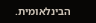הבינלאומית.